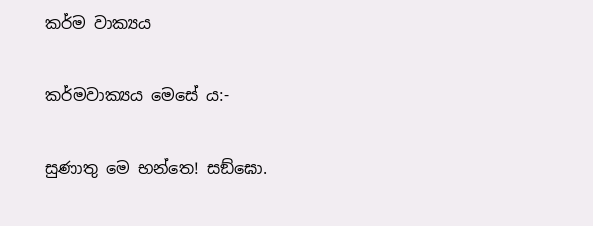කර්ම වාක්‍යය

කර්මවාක්‍යය මෙසේ ය:-

සුණාතු මෙ භන්තෙ! සඞ්ඝො.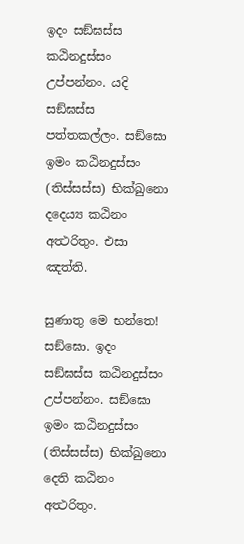ඉදං සඞ්ඝස්ස කඨිනදුස්සං උප්පන්නං. යදි සඞ්ඝස්ස පත්තකල්ලං. සඞ්ඝො ඉමං කඨිනදුස්සං (තිස්සස්ස) භික්ඛුනො දදෙය්‍ය කඨිනං අත්‍ථරිතුං. එසා ඤත්ති.

සුණාතු මෙ භන්තෙ! සඞ්ඝො. ඉදං සඞ්ඝස්ස කඨිනදුස්සං උප්පන්නං. සඞ්ඝො ඉමං කඨිනදුස්සං (තිස්සස්ස) භික්ඛුනො දෙති කඨිනං අත්‍ථරිතුං.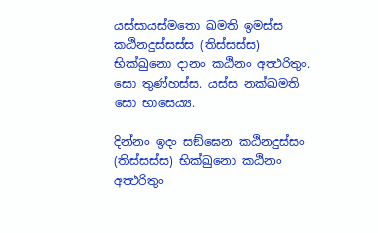යස්සායස්මතො ඛමති ඉමස්ස කඨිනදුස්සස්ස (තිස්සස්ස) භික්ඛුනො දානං කඨිනං අත්‍ථරිතුං. සො තුණ්හස්ස. යස්ස නක්ඛමති සො භාසෙය්‍ය.

දින්නං ඉදං සඞ්ඝෙන කඨිනදුස්සං (තිස්සස්ස) භික්ඛුනො කඨිනං අත්‍ථරිතුං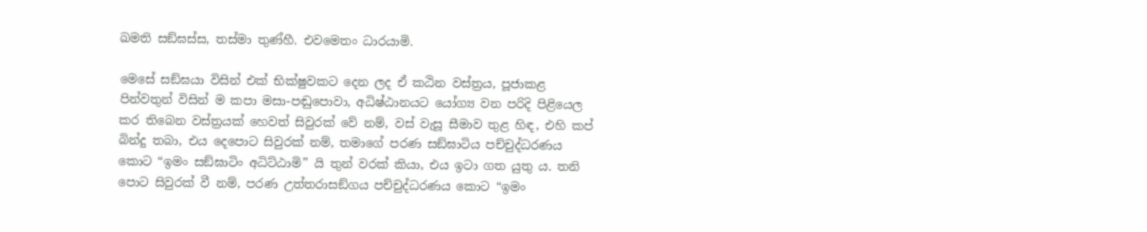ඛමති සඞ්ඝස්ස, තස්මා තුණ්හී. එවමෙතං ධාරයාමි.

මෙසේ සඞ්ඝයා විසින් එක් භික්ෂුවකට දෙන ලද ඒ කඨින වස්ත්‍රය, පූජාකළ පින්වතුන් විසින් ම කපා මසා-පඬුපොවා, අධිෂ්ඨානයට යෝග්‍ය වන පරිදි පිළියෙල කර තිබෙන වස්ත්‍රයක් හෙවත් සිවුරක් වේ නම්, වස් වැසූ සීමාව තුළ හිඳ, එහි කප් බින්දු තබා, එය දෙපොට සිවුරක් නම්, තමාගේ පරණ සඞ්ඝාටිය පච්චුද්ධරණය කොට “ඉමං සඞ්ඝාටිං අධිට්ඨාමි” යි තුන් වරක් කියා, එය ඉටා ගත යුතු ය. තනි පොට සිවුරක් වී නම්, පරණ උත්තරාසඞ්ගය පච්චුද්ධරණය කොට “ඉමං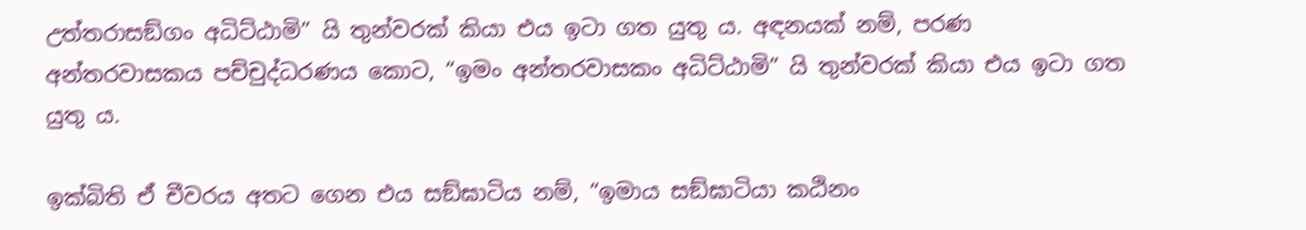උත්තරාසඞ්ගං අධිට්ඨාමි” යි තුන්වරක් කියා එය ඉටා ගත යුතු ය. අඳනයක් නම්, පරණ අන්තරවාසකය පච්චුද්ධරණය කොට, “ඉමං අන්තරවාසකං අධිට්ඨාමි” යි තුන්වරක් කියා එය ඉටා ගත යුතු ය.

ඉක්බිති ඒ චීවරය අතට ගෙන එය සඞ්ඝාටිය නම්, “ඉමාය සඞ්ඝාටියා කඨිනං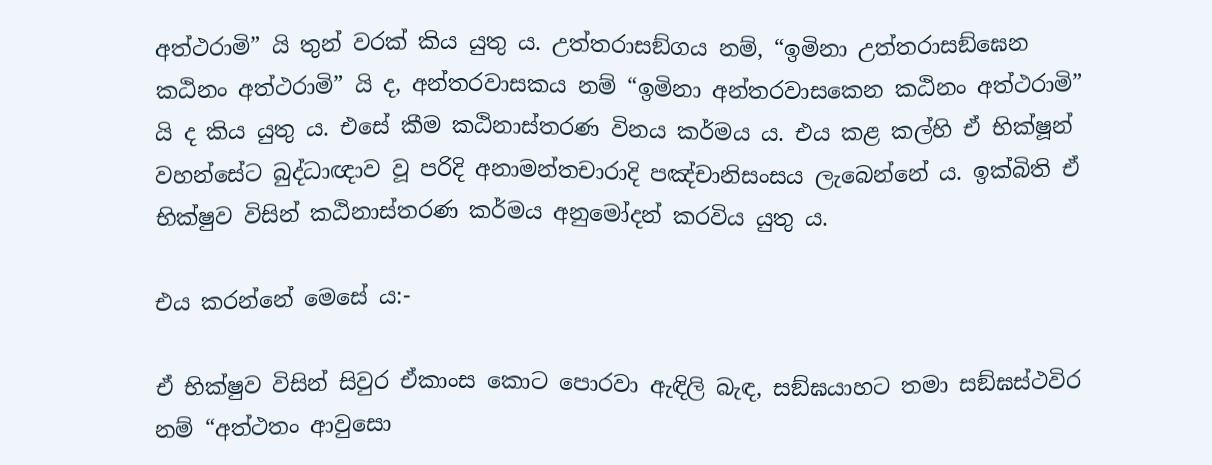අත්ථරාමි” යි තුන් වරක් කිය යුතු ය. උත්තරාසඞ්ගය නම්, “ඉමිනා උත්තරාසඞ්ඝෙන කඨිනං අත්ථරාමි” යි ද, අන්තරවාසකය නම් “ඉමිනා අන්තරවාසකෙන කඨිනං අත්ථරාමි” යි ද කිය යුතු ය. එසේ කීම කඨිනාස්තරණ විනය කර්මය ය. එය කළ කල්හි ඒ භික්ෂූන් වහන්සේට බුද්ධාඥාව වූ පරිදි අනාමන්තචාරාදි පඤ්චානිසංසය ලැබෙන්නේ ය. ඉක්බිති ඒ භික්ෂුව විසින් කඨිනාස්තරණ කර්මය අනුමෝදන් කරවිය යුතු ය.

එය කරන්නේ මෙසේ ය:-

ඒ භික්ෂුව විසින් සිවුර ඒකාංස කොට පොරවා ඇඳිලි බැඳ, සඞ්ඝයාහට තමා සඞ්ඝස්ථවිර නම් “අත්ථතං ආවුසො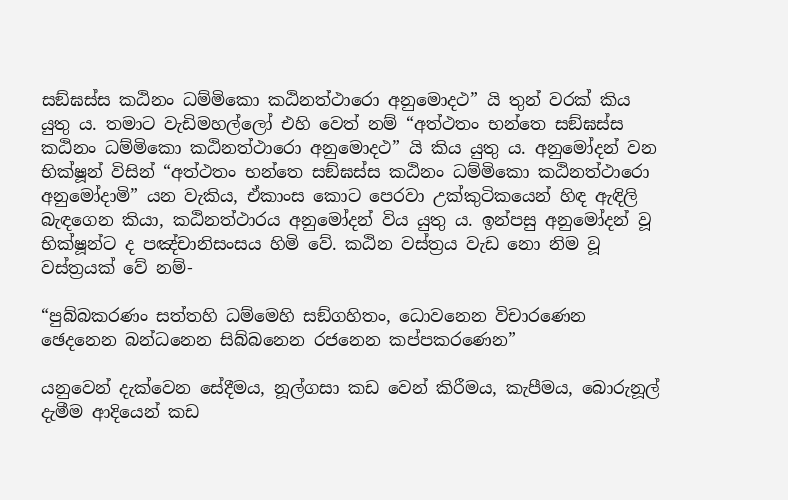සඞ්ඝස්ස කඨිනං ධම්මිකො කඨිනත්ථාරො අනුමොදථ” යි තුන් වරක් කිය යුතු ය. තමාට වැඩිමහල්ලෝ එහි වෙත් නම් “අත්ථතං භන්තෙ සඞ්ඝස්ස කඨිනං ධම්මිකො කඨිනත්ථාරො අනුමොදථ” යි කිය යුතු ය. අනුමෝදන් වන භික්ෂූන් විසින් “අත්ථතං භන්තෙ සඞ්ඝස්ස කඨිනං ධම්මිකො කඨිනත්ථාරො අනුමෝදාමි” යන වැකිය, ඒකාංස කොට පෙරවා උක්කුටිකයෙන් හිඳ ඇඳිලි බැඳගෙන කියා, කඨිනත්ථාරය අනුමෝදන් විය යුතු ය. ඉන්පසු අනුමෝදන් වූ භික්ෂූන්ට ද පඤ්චානිසංසය හිමි වේ. කඨින වස්ත්‍රය වැඩ නො නිම වූ වස්ත්‍රයක් වේ නම්-

“පුබ්බකරණං සත්තහි ධම්මෙහි සඞ්ගහිතං, ධොවනෙන විචාරණෙන ඡෙදනෙන බන්ධනෙන සිබ්බනෙන රජනෙන කප්පකරණෙන”

යනුවෙන් දැක්වෙන සේදීමය, නූල්ගසා කඩ වෙන් කිරීමය, කැපීමය, බොරුනූල් දැමීම ආදියෙන් කඩ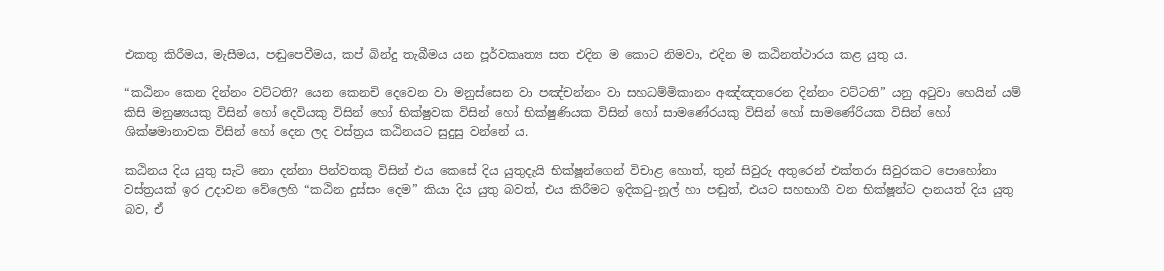එකතු කිරීමය, මැසීමය, පඬුපෙවීමය, කප් බින්දු තැබීමය යන පූර්වකෘත්‍ය සත එදින ම කොට නිමවා, එදින ම කඨිනත්ථාරය කළ යුතු ය.

“කඨිනං කෙන දින්නං වට්ටති? යෙන කෙනචි දෙවෙන වා මනුස්සෙන වා පඤ්චන්නං වා සහධම්මිකානං අඤ්ඤතරෙන දින්නං වට්ටති” යනු අටුවා හෙයින් යම් කිසි මනුෂ්‍යයකු විසින් හෝ දෙවියකු විසින් හෝ භික්ෂුවක විසින් හෝ භික්ෂුණියක විසින් හෝ සාමණේරයකු විසින් හෝ සාමණේරියක විසින් හෝ ශික්ෂමානාවක විසින් හෝ දෙන ලද වස්ත්‍රය කඨිනයට සුදුසු වන්නේ ය.

කඨිනය දිය යුතු සැටි නො දන්නා පින්වතකු විසින් එය කෙසේ දිය යුතුදැයි භික්ෂූන්ගෙන් විචාළ හොත්, තුන් සිවුරු අතුරෙන් එක්තරා සිවුරකට පොහෝනා වස්ත්‍රයක් ඉර උදාවන වේලෙහි “කඨින දුස්සං දෙම” කියා දිය යුතු බවත්, එය කිරීමට ඉදිකටු-නූල් හා පඬුත්, එයට සහභාගී වන භික්ෂූන්ට දානයත් දිය යුතු බව, ඒ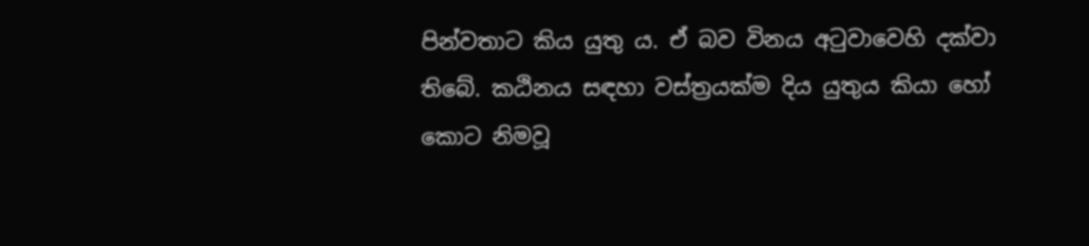පින්වතාට කිය යුතු ය. ඒ බව විනය අටුවාවෙහි දක්වා තිබේ. කඨිනය සඳහා වස්ත්‍රයක්ම දිය යුතුය කියා හෝ කොට නිමවූ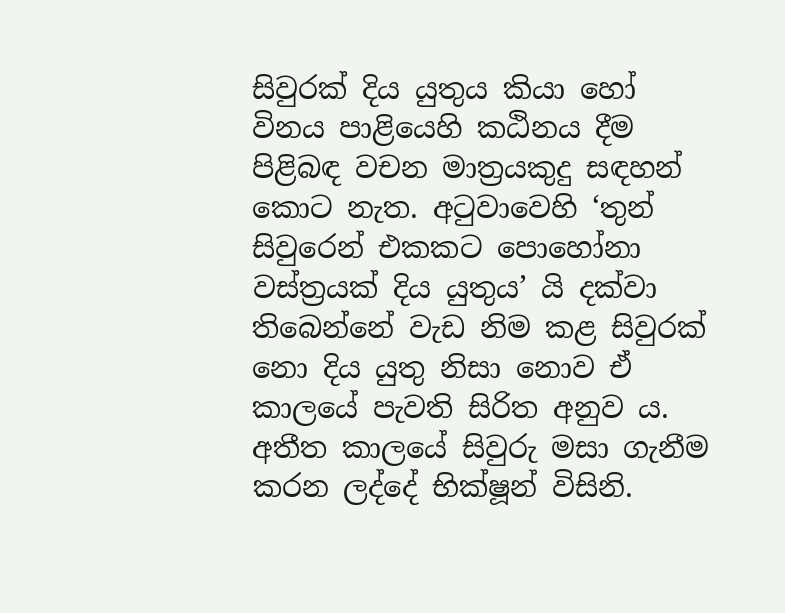සිවුරක් දිය යුතුය කියා හෝ විනය පාළියෙහි කඨිනය දීම පිළිබඳ වචන මාත්‍රයකුදු සඳහන් කොට නැත. අටුවාවෙහි ‘තුන් සිවුරෙන් එකකට පොහෝනා වස්ත්‍රයක් දිය යුතුය’ යි දක්වා තිබෙන්නේ වැඩ නිම කළ සිවුරක් නො දිය යුතු නිසා නොව ඒ කාලයේ පැවති සිරිත අනුව ය. අතීත කාලයේ සිවුරු මසා ගැනීම කරන ලද්දේ භික්ෂූන් විසිනි.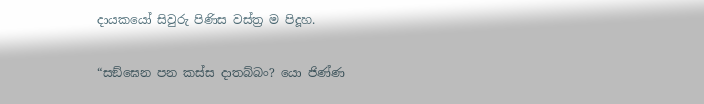දායකයෝ සිවුරු පිණිස වස්ත්‍ර ම පිදූහ.

“සඞ්ඝෙන පන කස්ස දාතබ්බං? යො ජිණ්ණ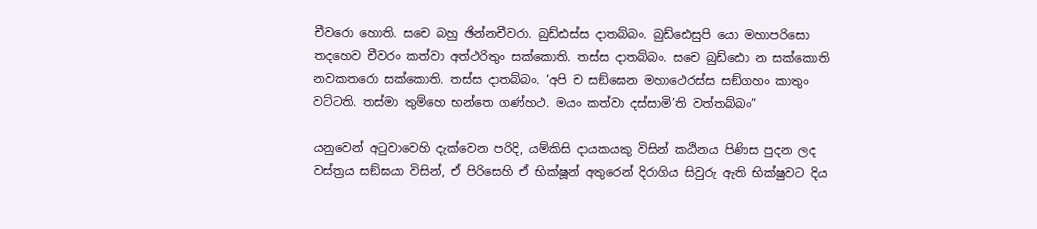චීවරො හොති. සචෙ බහු ඡින්නචීවරා. බුඩ්ඪස්ස දාතබ්බං. බුඩ්ඪෙසුපි යො මහාපරිසො තදහෙව චීවරං කත්වා අත්ථරිතුං සක්කොති. තස්ස දාතබ්බං. සචෙ බුඩ්ඪො න සක්කොති නවකතරො සක්කොති. තස්ස දාතබ්බං. ‘අපි ච සඞ්ඝෙන මහාථෙරස්ස සඞ්ගහං කාතුං වට්ටති. තස්මා තුම්හෙ භන්තෙ ගණ්හථ. මයං කත්වා දස්සාමි’ති වත්තබ්බං”

යනුවෙන් අටුවාවෙහි දැක්වෙන පරිදි, යම්කිසි දායකයකු විසින් කඨිනය පිණිස පුදන ලද වස්ත්‍රය සඞ්ඝයා විසින්, ඒ පිරිසෙහි ඒ භික්ෂූන් අතුරෙන් දිරාගිය සිවුරු ඇති භික්ෂුවට දිය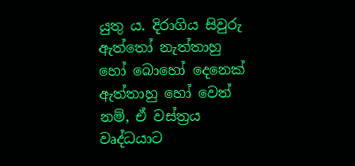යුතු ය. දිරාගිය සිවුරු ඇත්තෝ නැත්තාහු හෝ බොහෝ දෙනෙක් ඇත්තාහු හෝ වෙත් නම්, ඒ වස්ත්‍රය වෘද්ධයාට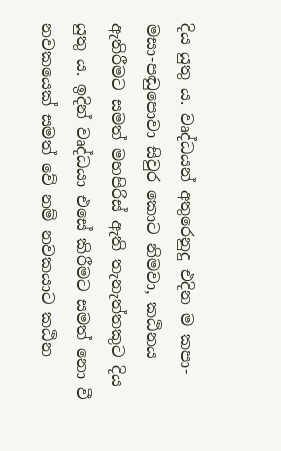දිය යුතු ය. වෘද්ධයන් අතුරෙනුදු එදින ම කපා-මසා-පඬුපොවා සිවුර කොට නිමවා, කඨිනය ඇතිරීමට සමත් මහපිරිස් ඇති තැනැත්තකුට දිය යුතු ය. ඉදින් වෘද්ධයා එසේ කිරීමට සමත් නො වී නවකයෙක් සමත් වේ නම් නවකයාට කඨින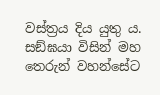වස්ත්‍රය දිය යුතු ය. සඞ්ඝයා විසින් මහ තෙරුන් වහන්සේට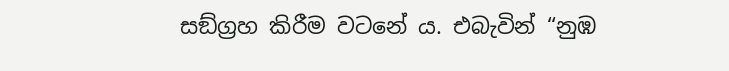සඞ්ග්‍රහ කිරීම වටනේ ය. එබැවින් “නුඹ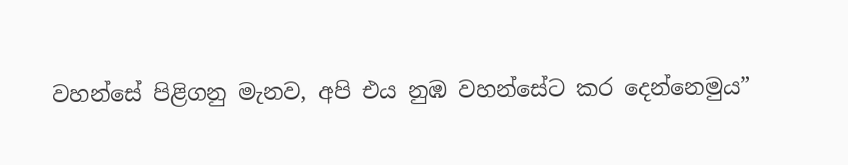වහන්සේ පිළිගනු මැනව, අපි එය නුඹ වහන්සේට කර දෙන්නෙමුය”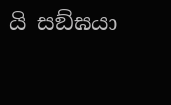යි සඞ්ඝයා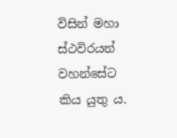විසින් මහා ස්ථවිරයන් වහන්සේට කිය යුතු ය.